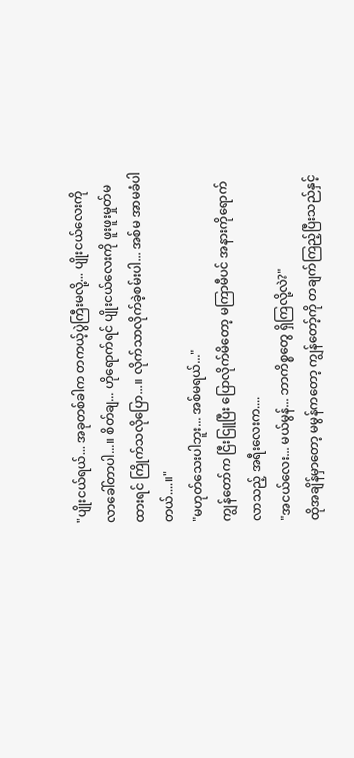"ပျိုးငယ်ရယ်... အခုတစ်ခါက တကယ့်ပွဲကြီးမလို့... ပျိုးငယ်လေးကို လာခေါ်တာပါ...။ စိတ်ချ... ဟိုရောက်ရင် ပျိုးငယ်လေးကို ဖူးဖူးမှုတ်မထားရင် ကြိုက်သလိုပြော...။ လိုက်သာလိုက်ခဲ့စမ်းပါ... အစ်မ အာမခံပါတယ်....။"
"မဟုတ်သေးပါဘူး... အစ်မရယ်..."
ကျွန်တော်က ငြီးငြူပြီး ပြောလိုက်မိတော့ မကြာမီပင် အနားကိုရောက်လာသည့် အရီးလေးက....
"အငယ်လေး... မယ်မွန်... ဘာကိစ္စတွေ ရှိကြလို့လဲ?"
ထိုအချိန်မှာတော့ မမွန်ကတော့ ကျွန်တော့်ကို တချက်ကြည့်ပြီးသည်နှင့်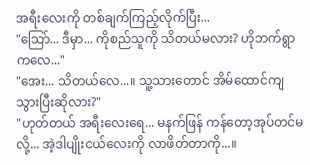အရီးလေးကို တစ်ချက်ကြည့်လိုက်ပြီး...
"သြော်... ဒီမှာ... ကိုစည်သူကို သိတယ်မလား? ဟိုဘက်ရွာကလေ..."
"အေး... သိတယ်လေ...။ သူ့သားတောင် အိမ်ထောင်ကျသွားပြီးဆိုလား?"
"ဟုတ်တယ် အရီးလေးရေ... မနက်ဖြန် ကန်တော့အုပ်တင်မလို့... အဲ့ဒါပျိုးငယ်လေးကို လာဖိတ်တာကို...။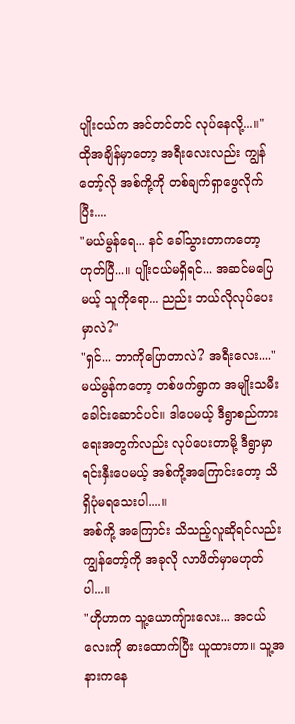ပျိုးငယ်က အင်တင်တင် လုပ်နေလို့...။"
ထိုအချိန်မှာတော့ အရီးလေးလည်း ကျွန်တော့်လို အစ်ကို့ကို တစ်ချက်ရှာဖွေလိုက်ပြီး....
"မယ်မွန်ရေ... နင် ခေါ်သွားတာကတော့ ဟုတ်ပြီ...။ ပျိုးငယ်မရှိရင်... အဆင်မပြေမယ့် သူကိုရော... ညည်း ဘယ်လိုလုပ်ပေးမှာလဲ?"
"ရှင်... ဘာကိုပြောတာလဲ? အရီးလေး...."
မယ်မွန်ကတော့ တစ်ဖက်ရွာက အမျိုးသမီးခေါင်းဆောင်ပင်။ ဒါပေမယ့် ဒီရွာစည်ကားရေးအတွက်လည်း လုပ်ပေးတာမို့ ဒီရွာမှာ ရင်းနှီးပေမယ့် အစ်ကို့အကြောင်းတော့ သိရှိပုံမရသေးပါ....။
အစ်ကို့ အကြောင်း သိသည့်လူဆိုရင်လည်း ကျွန်တော့်ကို အခုလို လာဖိတ်မှာမဟုတ်ပါ...။
"ဟိုဟာက သူ့ယောကျ်ားလေး... အငယ်လေးကို ဓားထောက်ပြီး ယူထားတာ။ သူ့အနားကနေ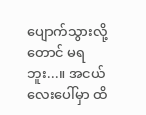ပျောက်သွားလို့တောင် မရဘူး...။ အငယ်လေးပေါ်မှာ ထိ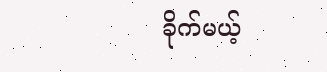ခိုက်မယ့်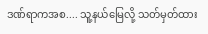ဒဏ်ရာကအစ.... သူ့နယ်မြေလို့ သတ်မှတ်ထား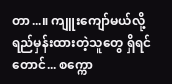တာ...။ ကျူးကျော်မယ်လို့ ရည်မှန်းထားတဲ့သူတွေ ရှိရင်တောင်... စက္ကော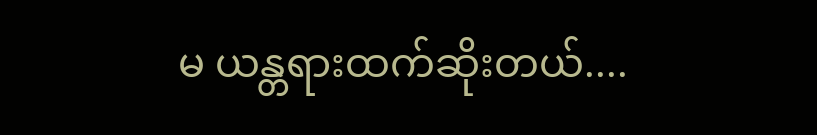မ ယန္တရားထက်ဆိုးတယ်....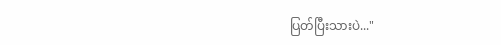ပြတ်ပြီးသားပဲ..."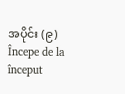အပိုင်း (၉)
Începe de la început